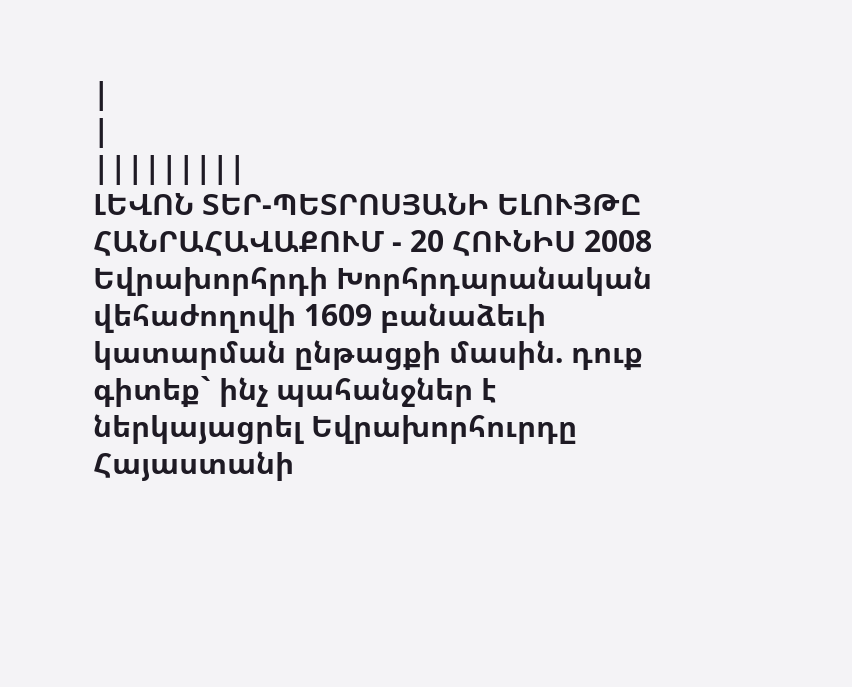|
|
|||||||||
ԼԵՎՈՆ ՏԵՐ-ՊԵՏՐՈՍՅԱՆԻ ԵԼՈՒՅԹԸ ՀԱՆՐԱՀԱՎԱՔՈՒՄ - 20 ՀՈՒՆԻՍ 2008
Եվրախորհրդի Խորհրդարանական վեհաժողովի 1609 բանաձեւի կատարման ընթացքի մասին. դուք գիտեք` ինչ պահանջներ է ներկայացրել Եվրախորհուրդը Հայաստանի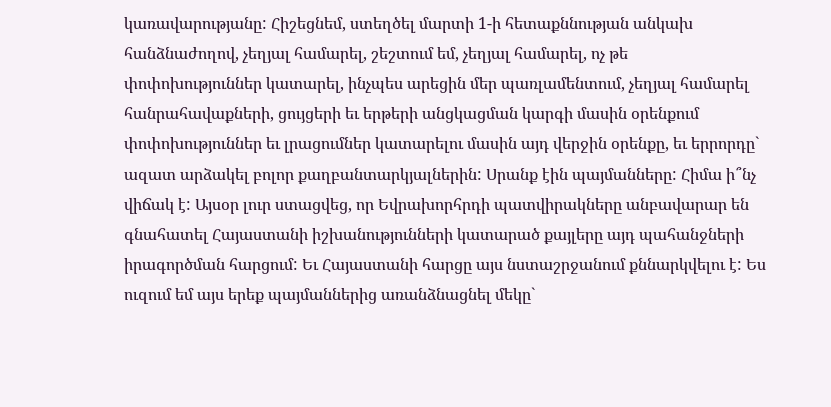կառավարությանը: Հիշեցնեմ, ստեղծել մարտի 1-ի հետաքննության անկախ հանձնաժողով, չեղյալ համարել, շեշտում եմ, չեղյալ համարել, ոչ թե փոփոխություններ կատարել, ինչպես արեցին մեր պառլամենտում, չեղյալ համարել հանրահավաքների, ցույցերի եւ երթերի անցկացման կարգի մասին օրենքում փոփոխություններ եւ լրացումներ կատարելու մասին այդ վերջին օրենքը, եւ երրորդը` ազատ արձակել բոլոր քաղբանտարկյալներին: Սրանք էին պայմանները: Հիմա ի՞նչ վիճակ է: Այսօր լուր ստացվեց, որ Եվրախորհրդի պատվիրակները անբավարար են գնահատել Հայաստանի իշխանությունների կատարած քայլերը այդ պահանջների իրագործման հարցում: Եւ Հայաստանի հարցը այս նստաշրջանում քննարկվելու է: Ես ուզում եմ այս երեք պայմաններից առանձնացնել մեկը`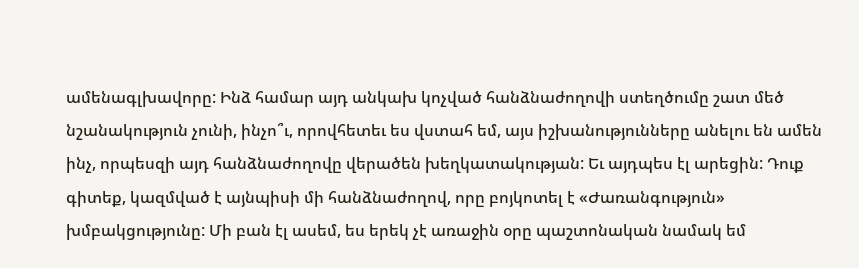ամենագլխավորը: Ինձ համար այդ անկախ կոչված հանձնաժողովի ստեղծումը շատ մեծ նշանակություն չունի, ինչո՞ւ, որովհետեւ ես վստահ եմ, այս իշխանությունները անելու են ամեն ինչ, որպեսզի այդ հանձնաժողովը վերածեն խեղկատակության: Եւ այդպես էլ արեցին: Դուք գիտեք, կազմված է այնպիսի մի հանձնաժողով, որը բոյկոտել է «Ժառանգություն» խմբակցությունը: Մի բան էլ ասեմ, ես երեկ չէ առաջին օրը պաշտոնական նամակ եմ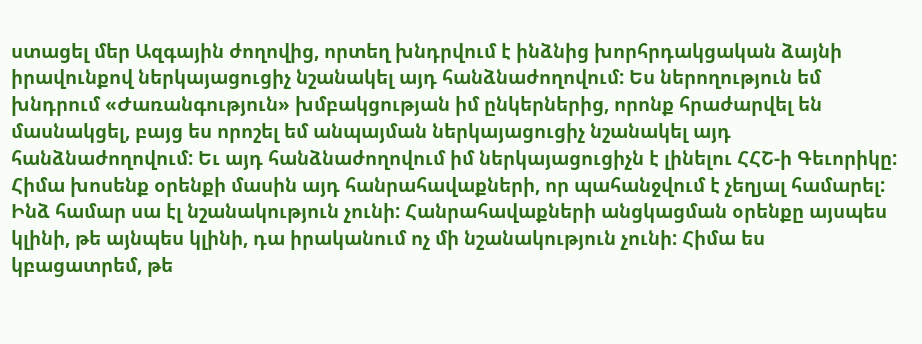ստացել մեր Ազգային ժողովից, որտեղ խնդրվում է ինձնից խորհրդակցական ձայնի իրավունքով ներկայացուցիչ նշանակել այդ հանձնաժողովում: Ես ներողություն եմ խնդրում «Ժառանգություն» խմբակցության իմ ընկերներից, որոնք հրաժարվել են մասնակցել, բայց ես որոշել եմ անպայման ներկայացուցիչ նշանակել այդ հանձնաժողովում: Եւ այդ հանձնաժողովում իմ ներկայացուցիչն է լինելու ՀՀՇ-ի Գեւորիկը: Հիմա խոսենք օրենքի մասին այդ հանրահավաքների, որ պահանջվում է չեղյալ համարել: Ինձ համար սա էլ նշանակություն չունի: Հանրահավաքների անցկացման օրենքը այսպես կլինի, թե այնպես կլինի, դա իրականում ոչ մի նշանակություն չունի: Հիմա ես կբացատրեմ, թե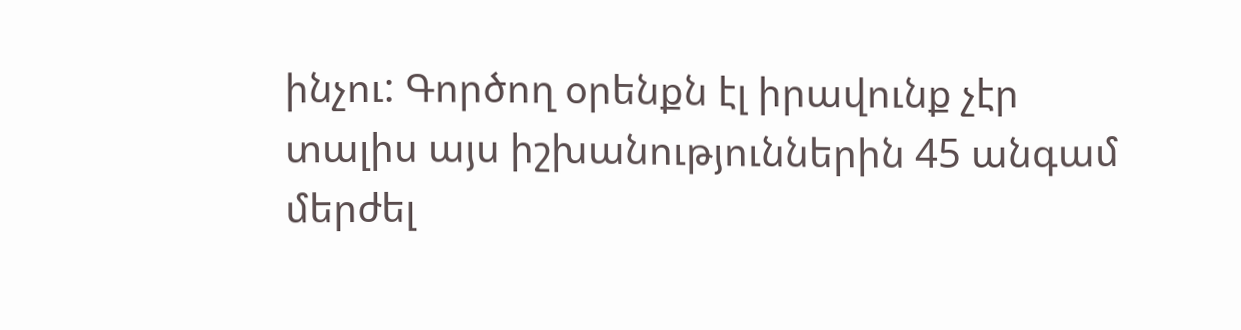ինչու: Գործող օրենքն էլ իրավունք չէր տալիս այս իշխանություններին 45 անգամ մերժել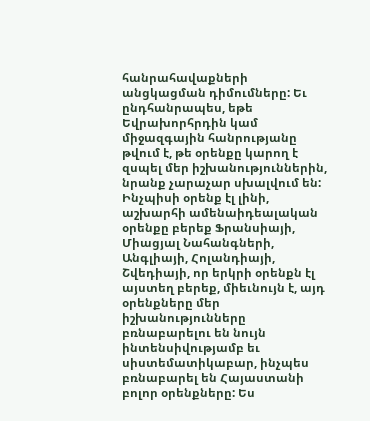հանրահավաքների անցկացման դիմումները: Եւ ընդհանրապես, եթե Եվրախորհրդին կամ միջազգային հանրությանը թվում է, թե օրենքը կարող է զսպել մեր իշխանություններին, նրանք չարաչար սխալվում են: Ինչպիսի օրենք էլ լինի, աշխարհի ամենաիդեալական օրենքը բերեք Ֆրանսիայի, Միացյալ Նահանգների, Անգլիայի, Հոլանդիայի, Շվեդիայի, որ երկրի օրենքն էլ այստեղ բերեք, միեւնույն է, այդ օրենքները մեր իշխանությունները բռնաբարելու են նույն ինտենսիվությամբ եւ սիստեմատիկաբար, ինչպես բռնաբարել են Հայաստանի բոլոր օրենքները: Ես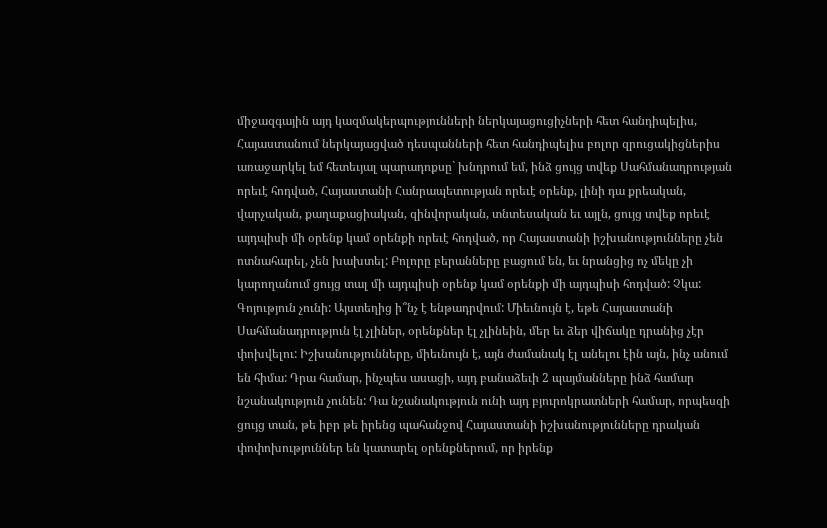միջազգային այդ կազմակերպությունների ներկայացուցիչների հետ հանդիպելիս, Հայաստանում ներկայացված դեսպանների հետ հանդիպելիս բոլոր զրուցակիցներիս առաջարկել եմ հետեւյալ պարադոքսը` խնդրում եմ, ինձ ցույց տվեք Սահմանադրության որեւէ հոդված, Հայաստանի Հանրապետության որեւէ օրենք, լինի դա քրեական, վարչական, քաղաքացիական, զինվորական, տնտեսական եւ այլն, ցույց տվեք որեւէ այդպիսի մի օրենք կամ օրենքի որեւէ հոդված, որ Հայաստանի իշխանությունները չեն ոտնահարել, չեն խախտել: Բոլորը բերանները բացում են, եւ նրանցից ոչ մեկը չի կարողանում ցույց տալ մի այդպիսի օրենք կամ օրենքի մի այդպիսի հոդված: Չկա: Գոյություն չունի: Այստեղից ի՞նչ է ենթադրվում: Միեւնույն է, եթե Հայաստանի Սահմանադրություն էլ չլիներ, օրենքներ էլ չլինեին, մեր եւ ձեր վիճակը դրանից չէր փոխվելու: Իշխանությունները, միեւնույն է, այն ժամանակ էլ անելու էին այն, ինչ անում են հիմա: Դրա համար, ինչպես ասացի, այդ բանաձեւի 2 պայմանները ինձ համար նշանակություն չունեն: Դա նշանակություն ունի այդ բյուրոկրատների համար, որպեսզի ցույց տան, թե իբր թե իրենց պահանջով Հայաստանի իշխանությունները դրական փոփոխություններ են կատարել օրենքներում, որ իրենք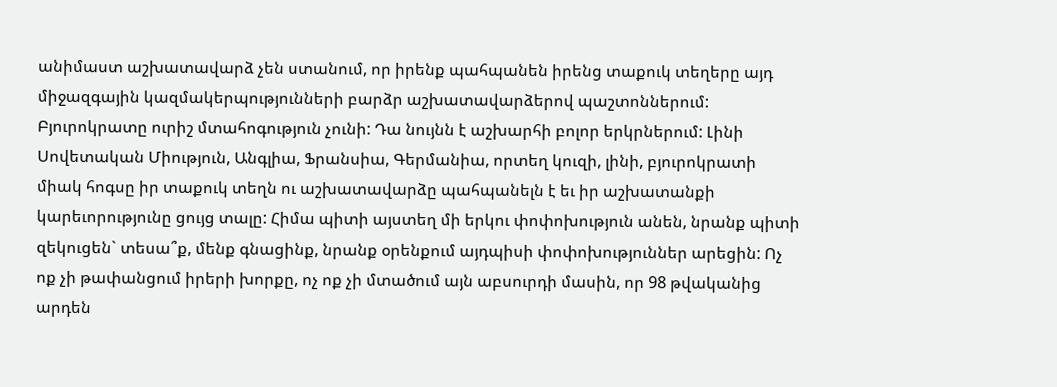անիմաստ աշխատավարձ չեն ստանում, որ իրենք պահպանեն իրենց տաքուկ տեղերը այդ միջազգային կազմակերպությունների բարձր աշխատավարձերով պաշտոններում: Բյուրոկրատը ուրիշ մտահոգություն չունի: Դա նույնն է աշխարհի բոլոր երկրներում: Լինի Սովետական Միություն, Անգլիա, Ֆրանսիա, Գերմանիա, որտեղ կուզի, լինի, բյուրոկրատի միակ հոգսը իր տաքուկ տեղն ու աշխատավարձը պահպանելն է եւ իր աշխատանքի կարեւորությունը ցույց տալը: Հիմա պիտի այստեղ մի երկու փոփոխություն անեն, նրանք պիտի զեկուցեն` տեսա՞ք, մենք գնացինք, նրանք օրենքում այդպիսի փոփոխություններ արեցին: Ոչ ոք չի թափանցում իրերի խորքը, ոչ ոք չի մտածում այն աբսուրդի մասին, որ 98 թվականից արդեն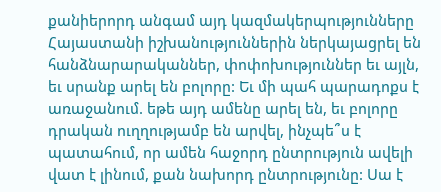քանիերորդ անգամ այդ կազմակերպությունները Հայաստանի իշխանություններին ներկայացրել են հանձնարարականներ, փոփոխություններ եւ այլն, եւ սրանք արել են բոլորը: Եւ մի պահ պարադոքս է առաջանում. եթե այդ ամենը արել են, եւ բոլորը դրական ուղղությամբ են արվել, ինչպե՞ս է պատահում, որ ամեն հաջորդ ընտրություն ավելի վատ է լինում, քան նախորդ ընտրությունը: Սա է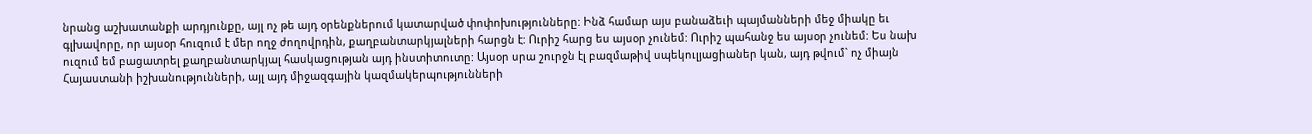նրանց աշխատանքի արդյունքը, այլ ոչ թե այդ օրենքներում կատարված փոփոխությունները: Ինձ համար այս բանաձեւի պայմանների մեջ միակը եւ գլխավորը, որ այսօր հուզում է մեր ողջ ժողովրդին, քաղբանտարկյալների հարցն է: Ուրիշ հարց ես այսօր չունեմ: Ուրիշ պահանջ ես այսօր չունեմ: Ես նախ ուզում եմ բացատրել քաղբանտարկյալ հասկացության այդ ինստիտուտը: Այսօր սրա շուրջն էլ բազմաթիվ սպեկուլյացիաներ կան, այդ թվում` ոչ միայն Հայաստանի իշխանությունների, այլ այդ միջազգային կազմակերպությունների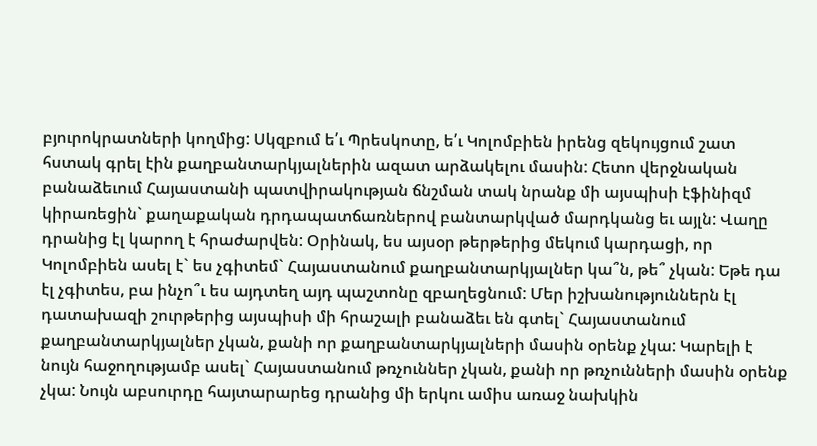բյուրոկրատների կողմից: Սկզբում ե՛ւ Պրեսկոտը, ե՛ւ Կոլոմբիեն իրենց զեկույցում շատ հստակ գրել էին քաղբանտարկյալներին ազատ արձակելու մասին: Հետո վերջնական բանաձեւում Հայաստանի պատվիրակության ճնշման տակ նրանք մի այսպիսի էֆինիզմ կիրառեցին` քաղաքական դրդապատճառներով բանտարկված մարդկանց եւ այլն: Վաղը դրանից էլ կարող է հրաժարվեն: Օրինակ, ես այսօր թերթերից մեկում կարդացի, որ Կոլոմբիեն ասել է` ես չգիտեմ` Հայաստանում քաղբանտարկյալներ կա՞ն, թե՞ չկան: Եթե դա էլ չգիտես, բա ինչո՞ւ ես այդտեղ այդ պաշտոնը զբաղեցնում: Մեր իշխանություններն էլ դատախազի շուրթերից այսպիսի մի հրաշալի բանաձեւ են գտել` Հայաստանում քաղբանտարկյալներ չկան, քանի որ քաղբանտարկյալների մասին օրենք չկա: Կարելի է նույն հաջողությամբ ասել` Հայաստանում թռչուններ չկան, քանի որ թռչունների մասին օրենք չկա: Նույն աբսուրդը հայտարարեց դրանից մի երկու ամիս առաջ նախկին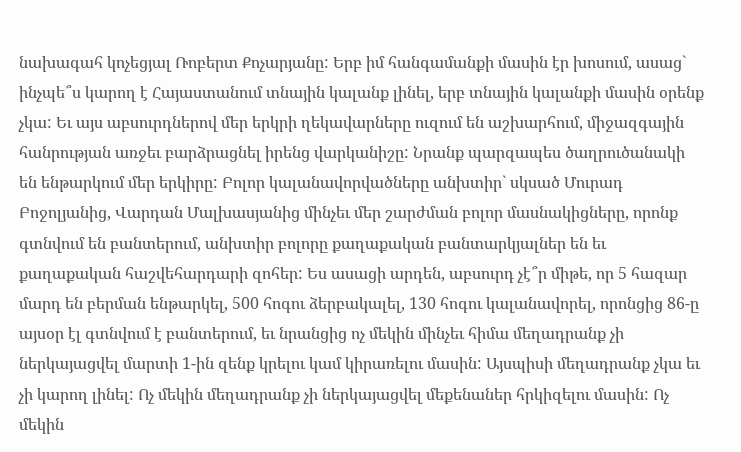նախագահ կոչեցյալ Ռոբերտ Քոչարյանը: Երբ իմ հանգամանքի մասին էր խոսում, ասաց` ինչպե՞ս կարող է Հայաստանում տնային կալանք լինել, երբ տնային կալանքի մասին օրենք չկա: Եւ այս աբսուրդներով մեր երկրի ղեկավարները ուզում են աշխարհում, միջազգային հանրության առջեւ բարձրացնել իրենց վարկանիշը: Նրանք պարզապես ծաղրուծանակի են ենթարկում մեր երկիրը: Բոլոր կալանավորվածները անխտիր` սկսած Մուրադ Բոջոլյանից, Վարդան Մալխասյանից մինչեւ մեր շարժման բոլոր մասնակիցները, որոնք գտնվում են բանտերում, անխտիր բոլորը քաղաքական բանտարկյալներ են եւ քաղաքական հաշվեհարդարի զոհեր: Ես ասացի արդեն, աբսուրդ չէ՞ր միթե, որ 5 հազար մարդ են բերման ենթարկել, 500 հոգու ձերբակալել, 130 հոգու կալանավորել, որոնցից 86-ը այսօր էլ գտնվում է բանտերում, եւ նրանցից ոչ մեկին մինչեւ հիմա մեղադրանք չի ներկայացվել մարտի 1-ին զենք կրելու կամ կիրառելու մասին: Այսպիսի մեղադրանք չկա եւ չի կարող լինել: Ոչ մեկին մեղադրանք չի ներկայացվել մեքենաներ հրկիզելու մասին: Ոչ մեկին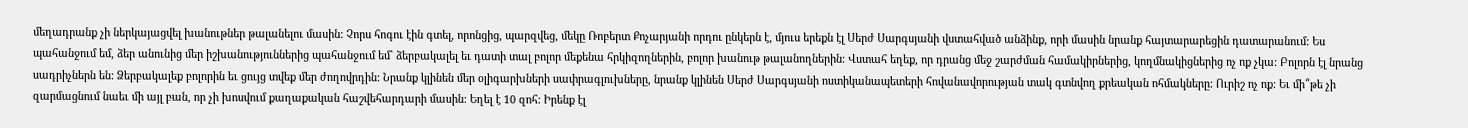մեղադրանք չի ներկայացվել խանութներ թալանելու մասին: Չորս հոգու էին գտել, որոնցից, պարզվեց, մեկը Ռոբերտ Քոչարյանի որդու ընկերն է, մյուս երեքն էլ Սերժ Սարգսյանի վստահված անձինք, որի մասին նրանք հայտարարեցին դատարանում: Ես պահանջում եմ, ձեր անունից մեր իշխանություններից պահանջում եմ` ձերբակալել եւ դատի տալ բոլոր մեքենա հրկիզողներին, բոլոր խանութ թալանողներին: Վստահ եղեք, որ դրանց մեջ շարժման համակիրներից, կողմնակիցներից ոչ ոք չկա: Բոլորն էլ նրանց սադրիչներն են: Ձերբակալեք բոլորին եւ ցույց տվեք մեր ժողովրդին: Նրանք կլինեն մեր օլիգարխների սափրագլուխները, նրանք կլինեն Սերժ Սարգսյանի ոստիկանապետերի հովանավորության տակ գտնվող քրեական ոհմակները: Ուրիշ ոչ ոք: Եւ մի՞թե չի զարմացնում նաեւ մի այլ բան, որ չի խոսվում քաղաքական հաշվեհարդարի մասին: Եղել է 10 զոհ: Իրենք էլ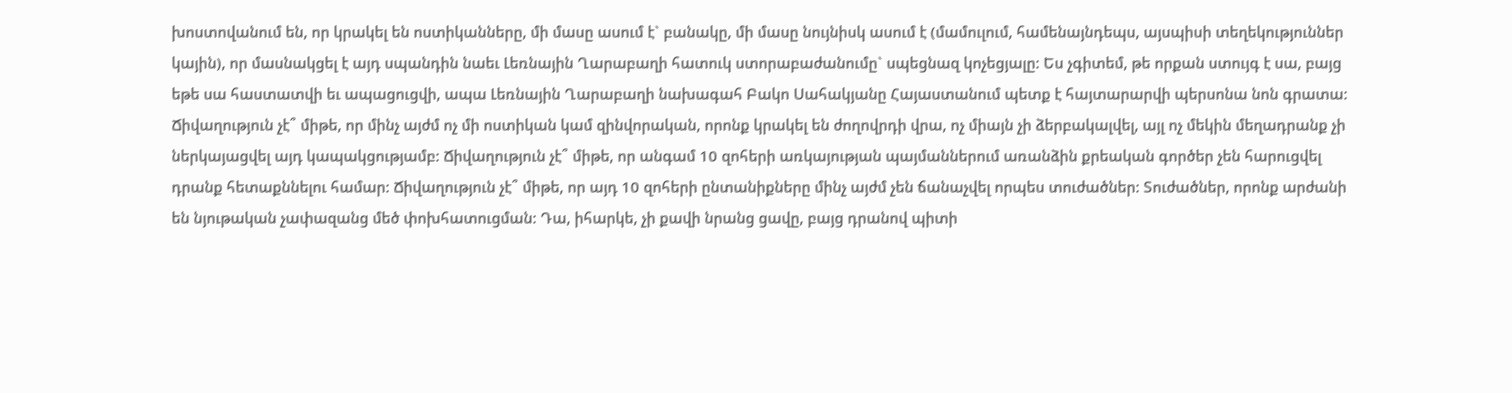խոստովանում են, որ կրակել են ոստիկանները, մի մասը ասում է` բանակը, մի մասը նույնիսկ ասում է (մամուլում, համենայնդեպս, այսպիսի տեղեկություններ կային), որ մասնակցել է այդ սպանդին նաեւ Լեռնային Ղարաբաղի հատուկ ստորաբաժանումը` սպեցնազ կոչեցյալը: Ես չգիտեմ, թե որքան ստույգ է սա, բայց եթե սա հաստատվի եւ ապացուցվի, ապա Լեռնային Ղարաբաղի նախագահ Բակո Սահակյանը Հայաստանում պետք է հայտարարվի պերսոնա նոն գրատա: Ճիվաղություն չէ՞ միթե, որ մինչ այժմ ոչ մի ոստիկան կամ զինվորական, որոնք կրակել են ժողովրդի վրա, ոչ միայն չի ձերբակալվել, այլ ոչ մեկին մեղադրանք չի ներկայացվել այդ կապակցությամբ: Ճիվաղություն չէ՞ միթե, որ անգամ 10 զոհերի առկայության պայմաններում առանձին քրեական գործեր չեն հարուցվել դրանք հետաքննելու համար: Ճիվաղություն չէ՞ միթե, որ այդ 10 զոհերի ընտանիքները մինչ այժմ չեն ճանաչվել որպես տուժածներ: Տուժածներ, որոնք արժանի են նյութական չափազանց մեծ փոխհատուցման: Դա, իհարկե, չի քավի նրանց ցավը, բայց դրանով պիտի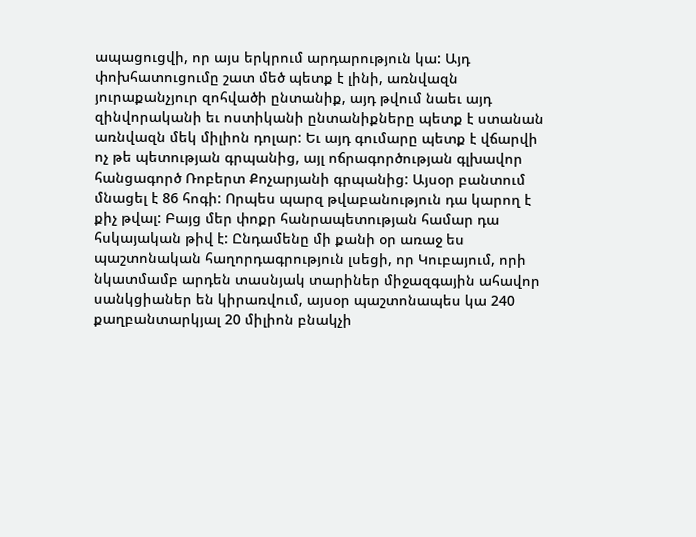ապացուցվի, որ այս երկրում արդարություն կա: Այդ փոխհատուցումը շատ մեծ պետք է լինի, առնվազն յուրաքանչյուր զոհվածի ընտանիք, այդ թվում նաեւ այդ զինվորականի եւ ոստիկանի ընտանիքները պետք է ստանան առնվազն մեկ միլիոն դոլար: Եւ այդ գումարը պետք է վճարվի ոչ թե պետության գրպանից, այլ ոճրագործության գլխավոր հանցագործ Ռոբերտ Քոչարյանի գրպանից: Այսօր բանտում մնացել է 86 հոգի: Որպես պարզ թվաբանություն դա կարող է քիչ թվալ: Բայց մեր փոքր հանրապետության համար դա հսկայական թիվ է: Ընդամենը մի քանի օր առաջ ես պաշտոնական հաղորդագրություն լսեցի, որ Կուբայում, որի նկատմամբ արդեն տասնյակ տարիներ միջազգային ահավոր սանկցիաներ են կիրառվում, այսօր պաշտոնապես կա 240 քաղբանտարկյալ 20 միլիոն բնակչի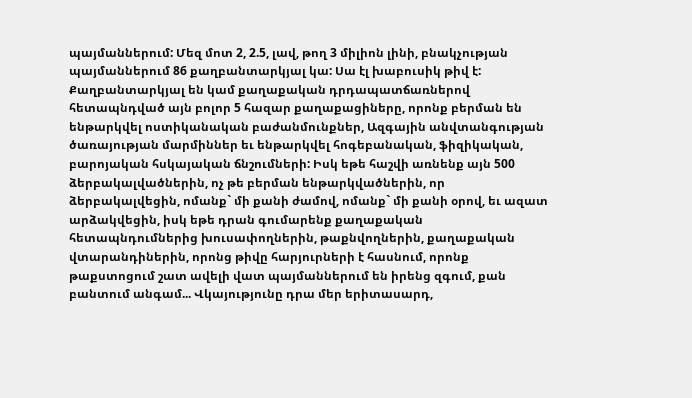պայմաններում: Մեզ մոտ 2, 2.5, լավ, թող 3 միլիոն լինի, բնակչության պայմաններում 86 քաղբանտարկյալ կա: Սա էլ խաբուսիկ թիվ է: Քաղբանտարկյալ են կամ քաղաքական դրդապատճառներով հետապնդված այն բոլոր 5 հազար քաղաքացիները, որոնք բերման են ենթարկվել ոստիկանական բաժանմունքներ, Ազգային անվտանգության ծառայության մարմիններ եւ ենթարկվել հոգեբանական, ֆիզիկական, բարոյական հսկայական ճնշումների: Իսկ եթե հաշվի առնենք այն 500 ձերբակալվածներին, ոչ թե բերման ենթարկվածներին, որ ձերբակալվեցին, ոմանք` մի քանի ժամով, ոմանք` մի քանի օրով, եւ ազատ արձակվեցին, իսկ եթե դրան գումարենք քաղաքական հետապնդումներից խուսափողներին, թաքնվողներին, քաղաքական վտարանդիներին, որոնց թիվը հարյուրների է հասնում, որոնք թաքստոցում շատ ավելի վատ պայմաններում են իրենց զգում, քան բանտում անգամ... Վկայությունը դրա մեր երիտասարդ,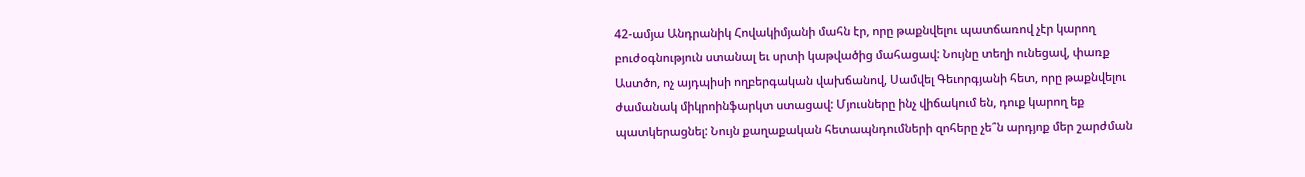42-ամյա Անդրանիկ Հովակիմյանի մահն էր, որը թաքնվելու պատճառով չէր կարող բուժօգնություն ստանալ եւ սրտի կաթվածից մահացավ: Նույնը տեղի ունեցավ, փառք Աստծո, ոչ այդպիսի ողբերգական վախճանով, Սամվել Գեւորգյանի հետ, որը թաքնվելու ժամանակ միկրոինֆարկտ ստացավ: Մյուսները ինչ վիճակում են, դուք կարող եք պատկերացնել: Նույն քաղաքական հետապնդումների զոհերը չե՞ն արդյոք մեր շարժման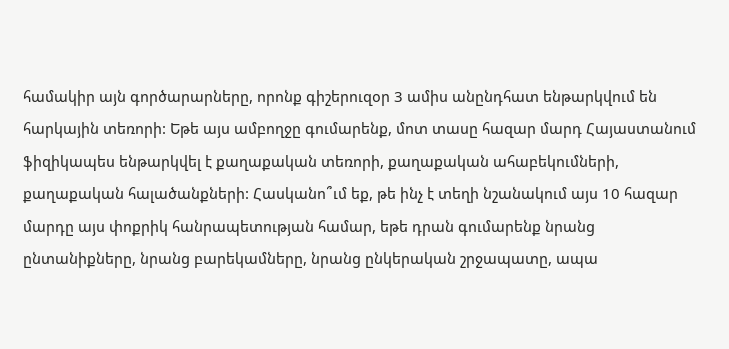համակիր այն գործարարները, որոնք գիշերուզօր 3 ամիս անընդհատ ենթարկվում են հարկային տեռորի: Եթե այս ամբողջը գումարենք, մոտ տասը հազար մարդ Հայաստանում ֆիզիկապես ենթարկվել է քաղաքական տեռորի, քաղաքական ահաբեկումների, քաղաքական հալածանքների: Հասկանո՞ւմ եք, թե ինչ է տեղի նշանակում այս 10 հազար մարդը այս փոքրիկ հանրապետության համար, եթե դրան գումարենք նրանց ընտանիքները, նրանց բարեկամները, նրանց ընկերական շրջապատը, ապա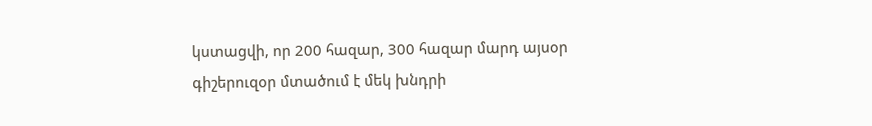կստացվի, որ 200 հազար, 300 հազար մարդ այսօր գիշերուզօր մտածում է մեկ խնդրի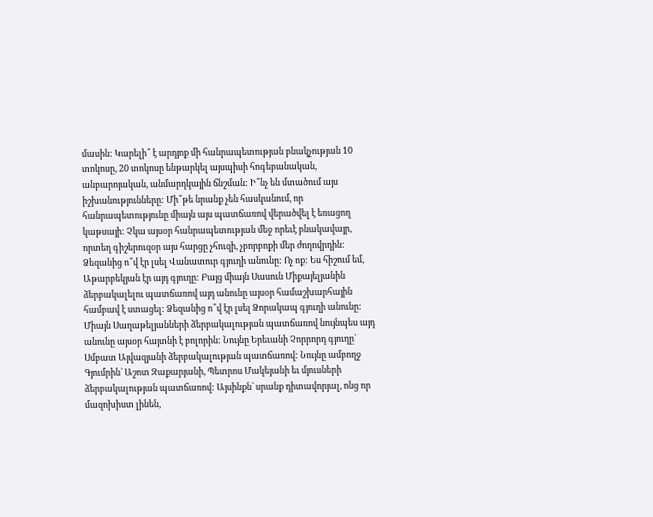մասին: Կարելի՞ է արդյոք մի հանրապետության բնակչության 10 տոկոսը, 20 տոկոսը ենթարկել այսպիսի հոգեբանական, անբարոյական, անմարդկային ճնշման: Ի՞նչ են մտածում այս իշխանությունները: Մի՞թե նրանք չեն հասկանում, որ հանրապետությունը միայն այս պատճառով վերածվել է եռացող կաթսայի: Չկա այսօր հանրապետության մեջ որեւէ բնակավայր, որտեղ գիշերուզօր այս հարցը չհուզի, չբորբոքի մեր ժողովրդին: Ձեզանից ո՞վ էր լսել Վանատուր գյուղի անունը: Ոչ ոք: Ես հիշում եմ, Աթարբեկյան էր այդ գյուղը: Բայց միայն Սասուն Միքայելյանին ձերբակալելու պատճառով այդ անունը այսօր համաշխարհային համբավ է ստացել: Ձեզանից ո՞վ էր լսել Ձորակապ գյուղի անունը: Միայն Սաղաթելյանների ձերբակալության պատճառով նույնպես այդ անունը այսօր հայտնի է բոլորին: Նույնը Երեւանի Չորրորդ գյուղը` Սմբատ Այվազյանի ձերբակալության պատճառով: Նույնը ամբողջ Գյումրին` Աշոտ Զաքարյանի, Պետրոս Մակեյանի եւ մյուսների ձերբակալության պատճառով: Այսինքն` սրանք դիտավորյալ, ոնց որ մազոխիստ լինեն,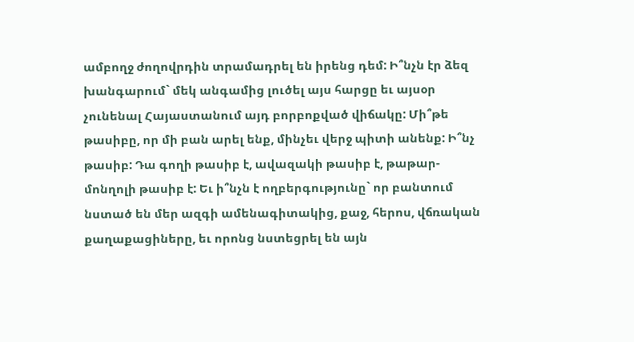ամբողջ ժողովրդին տրամադրել են իրենց դեմ: Ի՞նչն էր ձեզ խանգարում` մեկ անգամից լուծել այս հարցը եւ այսօր չունենալ Հայաստանում այդ բորբոքված վիճակը: Մի՞թե թասիբը, որ մի բան արել ենք, մինչեւ վերջ պիտի անենք: Ի՞նչ թասիբ: Դա գողի թասիբ է, ավազակի թասիբ է, թաթար-մոնղոլի թասիբ է: Եւ ի՞նչն է ողբերգությունը` որ բանտում նստած են մեր ազգի ամենագիտակից, քաջ, հերոս, վճռական քաղաքացիները, եւ որոնց նստեցրել են այն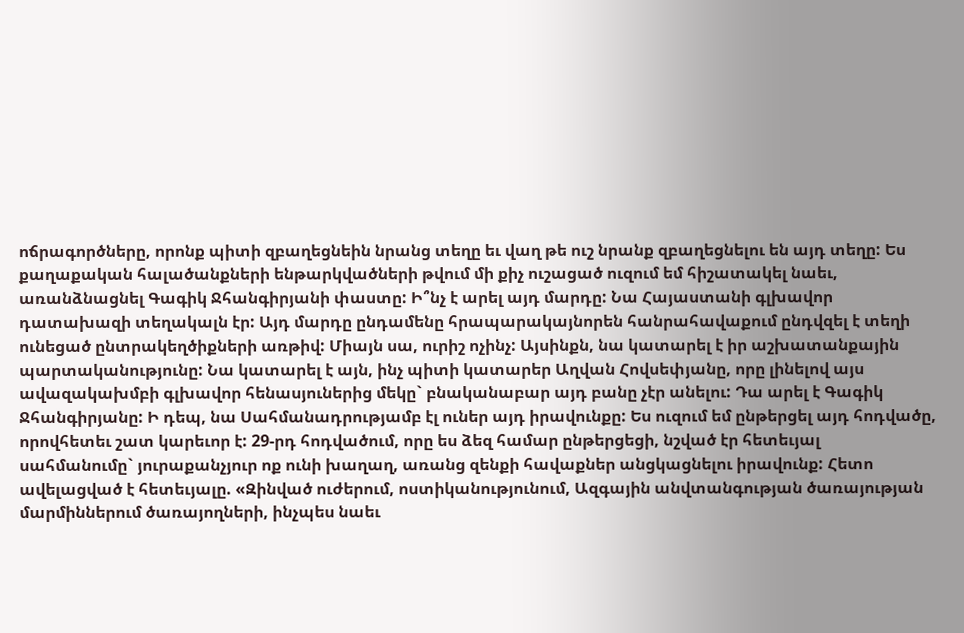ոճրագործները, որոնք պիտի զբաղեցնեին նրանց տեղը եւ վաղ թե ուշ նրանք զբաղեցնելու են այդ տեղը: Ես քաղաքական հալածանքների ենթարկվածների թվում մի քիչ ուշացած ուզում եմ հիշատակել նաեւ, առանձնացնել Գագիկ Ջհանգիրյանի փաստը: Ի՞նչ է արել այդ մարդը: Նա Հայաստանի գլխավոր դատախազի տեղակալն էր: Այդ մարդը ընդամենը հրապարակայնորեն հանրահավաքում ընդվզել է տեղի ունեցած ընտրակեղծիքների առթիվ: Միայն սա, ուրիշ ոչինչ: Այսինքն, նա կատարել է իր աշխատանքային պարտականությունը: Նա կատարել է այն, ինչ պիտի կատարեր Աղվան Հովսեփյանը, որը լինելով այս ավազակախմբի գլխավոր հենասյուներից մեկը` բնականաբար այդ բանը չէր անելու: Դա արել է Գագիկ Ջհանգիրյանը: Ի դեպ, նա Սահմանադրությամբ էլ ուներ այդ իրավունքը: Ես ուզում եմ ընթերցել այդ հոդվածը, որովհետեւ շատ կարեւոր է: 29-րդ հոդվածում, որը ես ձեզ համար ընթերցեցի, նշված էր հետեւյալ սահմանումը` յուրաքանչյուր ոք ունի խաղաղ, առանց զենքի հավաքներ անցկացնելու իրավունք: Հետո ավելացված է հետեւյալը. «Զինված ուժերում, ոստիկանությունում, Ազգային անվտանգության ծառայության մարմիններում ծառայողների, ինչպես նաեւ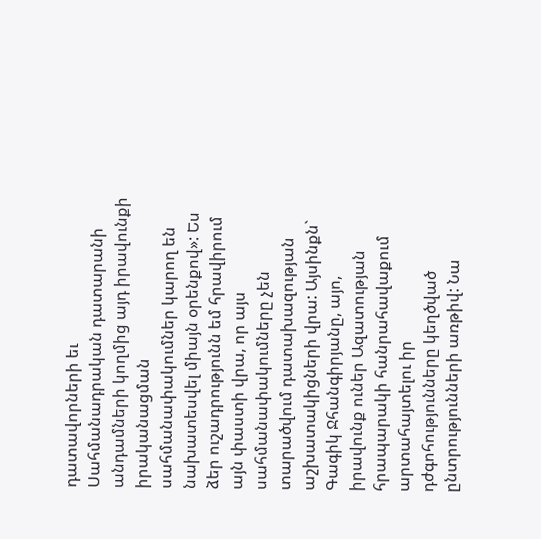դատավորների եւ Սահմանադրական դատարանի անդամների կողմից այդ իրավունքի իրականացման սահմանափակումներ կարող են նախատեսվել միայն օրենքով»: Ես ձեր ուշադրությունն եմ հրավիրում այն փաստի վրա, որ այս սահմանափակումները չեն տարածվում դատախազության աշխատակիցների վրա: Այսինքն` Գագիկ Ջհանգիրյանը, այո, իրավունք ուներ Ազատության հրապարակի հանրահավաքում արտահայտելու իր դժգոհությունները կեղծված ընտրությունների առթիվ: Նա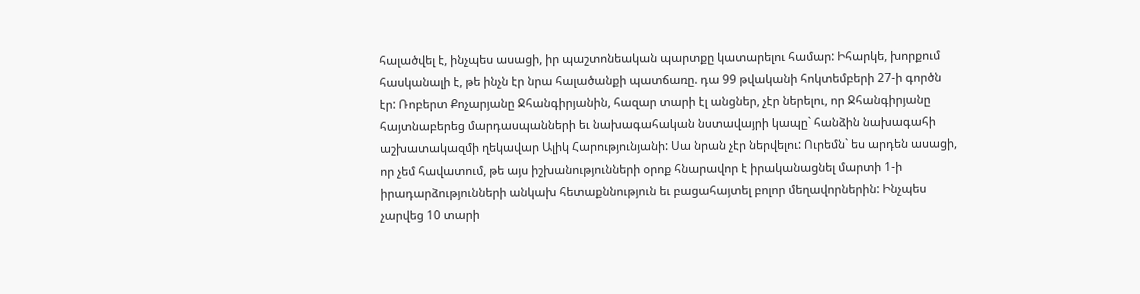հալածվել է, ինչպես ասացի, իր պաշտոնեական պարտքը կատարելու համար: Իհարկե, խորքում հասկանալի է, թե ինչն էր նրա հալածանքի պատճառը. դա 99 թվականի հոկտեմբերի 27-ի գործն էր: Ռոբերտ Քոչարյանը Ջհանգիրյանին, հազար տարի էլ անցներ, չէր ներելու, որ Ջհանգիրյանը հայտնաբերեց մարդասպանների եւ նախագահական նստավայրի կապը` հանձին նախագահի աշխատակազմի ղեկավար Ալիկ Հարությունյանի: Սա նրան չէր ներվելու: Ուրեմն` ես արդեն ասացի, որ չեմ հավատում, թե այս իշխանությունների օրոք հնարավոր է իրականացնել մարտի 1-ի իրադարձությունների անկախ հետաքննություն եւ բացահայտել բոլոր մեղավորներին: Ինչպես չարվեց 10 տարի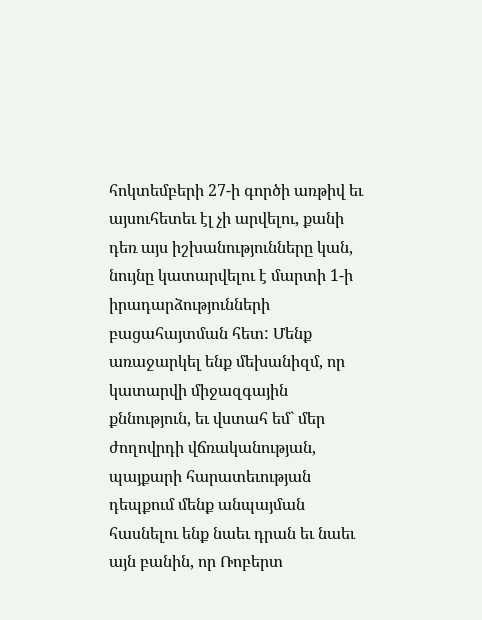հոկտեմբերի 27-ի գործի առթիվ եւ այսուհետեւ էլ չի արվելու, քանի դեռ այս իշխանությունները կան, նույնը կատարվելու է մարտի 1-ի իրադարձությունների բացահայտման հետ: Մենք առաջարկել ենք մեխանիզմ, որ կատարվի միջազգային քննություն, եւ վստահ եմ` մեր ժողովրդի վճռականության, պայքարի հարատեւության դեպքում մենք անպայման հասնելու ենք նաեւ դրան եւ նաեւ այն բանին, որ Ռոբերտ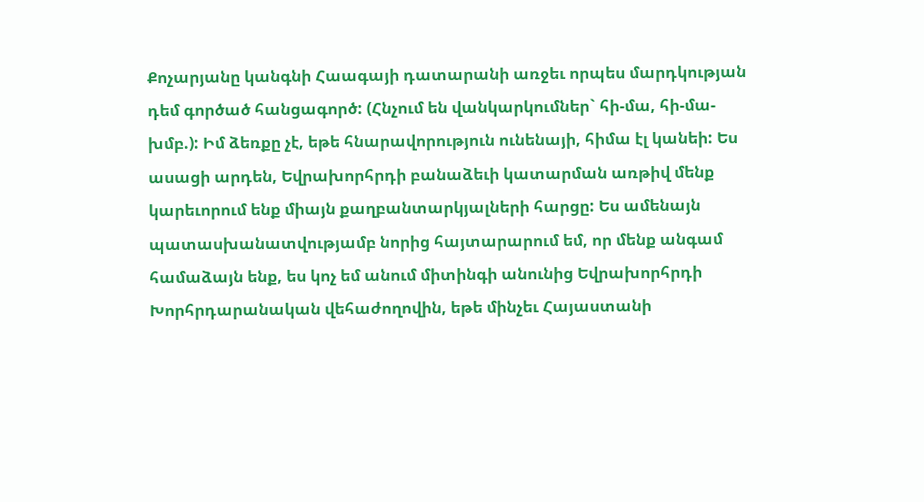Քոչարյանը կանգնի Հաագայի դատարանի առջեւ որպես մարդկության դեմ գործած հանցագործ: (Հնչում են վանկարկումներ` հի-մա, հի-մա-խմբ.): Իմ ձեռքը չէ, եթե հնարավորություն ունենայի, հիմա էլ կանեի: Ես ասացի արդեն, Եվրախորհրդի բանաձեւի կատարման առթիվ մենք կարեւորում ենք միայն քաղբանտարկյալների հարցը: Ես ամենայն պատասխանատվությամբ նորից հայտարարում եմ, որ մենք անգամ համաձայն ենք, ես կոչ եմ անում միտինգի անունից Եվրախորհրդի Խորհրդարանական վեհաժողովին, եթե մինչեւ Հայաստանի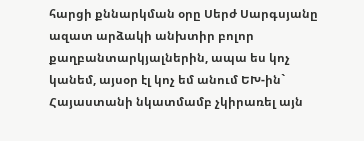հարցի քննարկման օրը Սերժ Սարգսյանը ազատ արձակի անխտիր բոլոր քաղբանտարկյալներին, ապա ես կոչ կանեմ, այսօր էլ կոչ եմ անում ԵԽ-ին` Հայաստանի նկատմամբ չկիրառել այն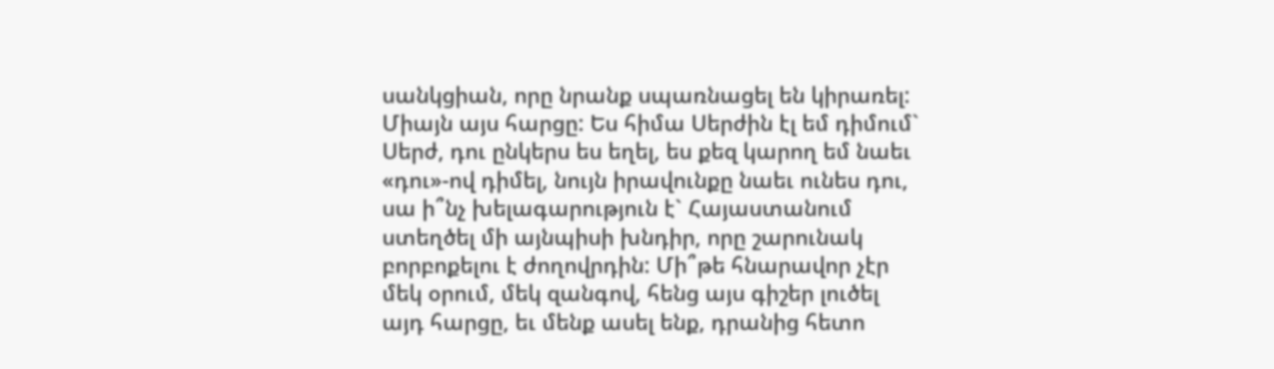սանկցիան, որը նրանք սպառնացել են կիրառել: Միայն այս հարցը: Ես հիմա Սերժին էլ եմ դիմում` Սերժ, դու ընկերս ես եղել, ես քեզ կարող եմ նաեւ «դու»-ով դիմել, նույն իրավունքը նաեւ ունես դու, սա ի՞նչ խելագարություն է` Հայաստանում ստեղծել մի այնպիսի խնդիր, որը շարունակ բորբոքելու է ժողովրդին: Մի՞թե հնարավոր չէր մեկ օրում, մեկ զանգով, հենց այս գիշեր լուծել այդ հարցը, եւ մենք ասել ենք, դրանից հետո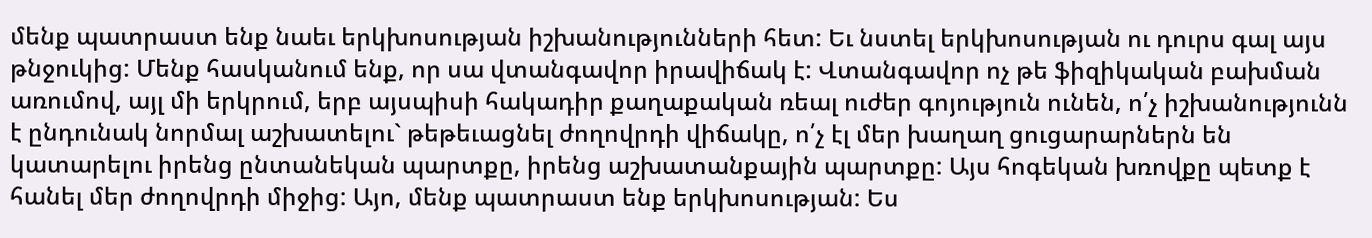մենք պատրաստ ենք նաեւ երկխոսության իշխանությունների հետ: Եւ նստել երկխոսության ու դուրս գալ այս թնջուկից: Մենք հասկանում ենք, որ սա վտանգավոր իրավիճակ է: Վտանգավոր ոչ թե ֆիզիկական բախման առումով, այլ մի երկրում, երբ այսպիսի հակադիր քաղաքական ռեալ ուժեր գոյություն ունեն, ո՛չ իշխանությունն է ընդունակ նորմալ աշխատելու` թեթեւացնել ժողովրդի վիճակը, ո՛չ էլ մեր խաղաղ ցուցարարներն են կատարելու իրենց ընտանեկան պարտքը, իրենց աշխատանքային պարտքը: Այս հոգեկան խռովքը պետք է հանել մեր ժողովրդի միջից: Այո, մենք պատրաստ ենք երկխոսության: Ես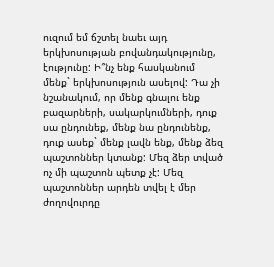ուզում եմ ճշտել նաեւ այդ երկխոսության բովանդակությունը, էությունը: Ի՞նչ ենք հասկանում մենք` երկխոսություն ասելով: Դա չի նշանակում, որ մենք գնալու ենք բազարների, սակարկումների, դուք սա ընդունեք, մենք նա ընդունենք, դուք ասեք` մենք լավն ենք, մենք ձեզ պաշտոններ կտանք: Մեզ ձեր տված ոչ մի պաշտոն պետք չէ: Մեզ պաշտոններ արդեն տվել է մեր ժողովուրդը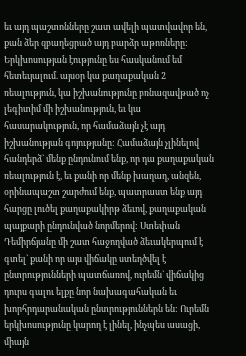եւ այդ պաշտոնները շատ ավելի պատվավոր են, քան ձեր զբաղեցրած այդ բարձր աթոռները: Երկխոսության էությունը ես հասկանում եմ հետեւյալում. այսօր կա քաղաքական 2 ռեալություն, կա իշխանությունը բռնազավթած ոչ լեգիտիմ մի իշխանություն, եւ կա հասարակություն, որ համաձայն չէ այդ իշխանության գոյությանը: Համաձայն չլինելով հանդերձ` մենք ընդունում ենք, որ դա քաղաքական ռեալություն է, եւ քանի որ մենք խաղաղ, անզեն, օրինապաշտ շարժում ենք, պատրաստ ենք այդ հարցը լուծել քաղաքակիրթ ձեւով, քաղաքական պայքարի ընդունված նորմերով: Ստեփան Դեմիրճյանը մի շատ հաջողված ձեւակերպում է գտել` քանի որ այս վիճակը ստեղծվել է ընտրությունների պատճառով, ուրեմն` վիճակից դուրս գալու ելքը նոր նախագահական եւ խորհրդարանական ընտրություններն են: Ուրեմն երկխոսությունը կարող է լինել, ինչպես ասացի, միայն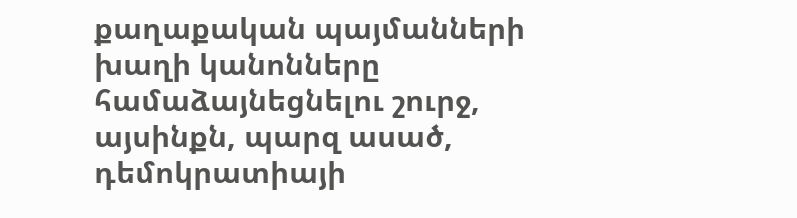քաղաքական պայմանների խաղի կանոնները համաձայնեցնելու շուրջ, այսինքն, պարզ ասած, դեմոկրատիայի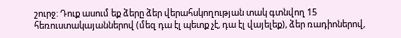շուրջ: Դուք ասում եք ձերը ձեր վերահսկողության տակ գտնվող 15 հեռուստակայաններով (մեզ դա էլ պետք չէ, դա էլ վայելեք), ձեր ռադիոներով,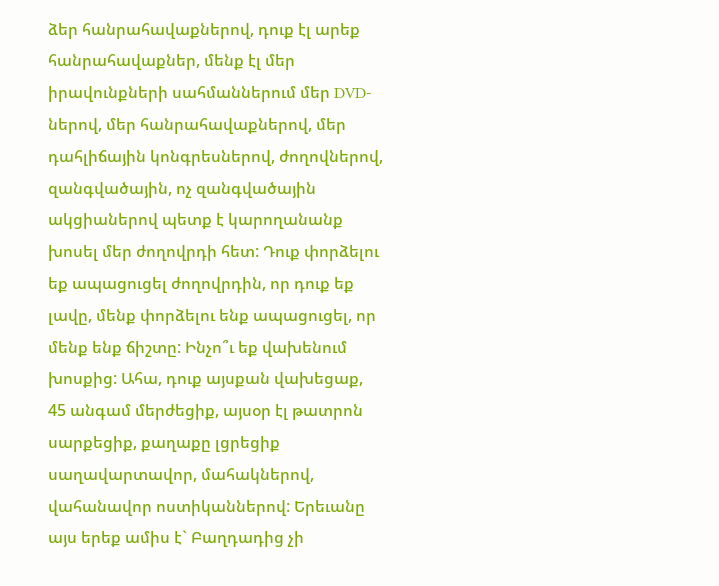ձեր հանրահավաքներով, դուք էլ արեք հանրահավաքներ, մենք էլ մեր իրավունքների սահմաններում մեր DVD-ներով, մեր հանրահավաքներով, մեր դահլիճային կոնգրեսներով, ժողովներով, զանգվածային, ոչ զանգվածային ակցիաներով պետք է կարողանանք խոսել մեր ժողովրդի հետ: Դուք փորձելու եք ապացուցել ժողովրդին, որ դուք եք լավը, մենք փորձելու ենք ապացուցել, որ մենք ենք ճիշտը: Ինչո՞ւ եք վախենում խոսքից: Ահա, դուք այսքան վախեցաք, 45 անգամ մերժեցիք, այսօր էլ թատրոն սարքեցիք, քաղաքը լցրեցիք սաղավարտավոր, մահակներով, վահանավոր ոստիկաններով: Երեւանը այս երեք ամիս է` Բաղդադից չի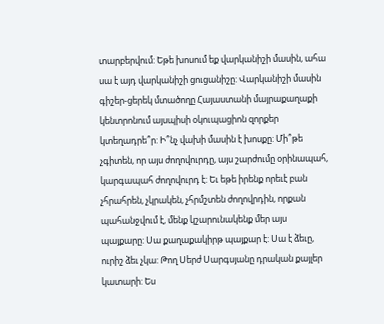տարբերվում: Եթե խոսում եք վարկանիշի մասին, ահա սա է այդ վարկանիշի ցուցանիշը: Վարկանիշի մասին գիշեր-ցերեկ մտածողը Հայաստանի մայրաքաղաքի կենտրոնում այսպիսի օկուպացիոն զորքեր կտեղադրե՞ր: Ի՞նչ վախի մասին է խոսքը: Մի՞թե չգիտեն, որ այս ժողովուրդը, այս շարժումը օրինապահ, կարգապահ ժողովուրդ է: Եւ եթե իրենք որեւէ բան չհրահրեն, չկրակեն, չհրմշտեն ժողովրդին, որքան պահանջվում է, մենք կշարունակենք մեր այս պայքարը: Սա քաղաքակիրթ պայքար է: Սա է ձեւը, ուրիշ ձեւ չկա: Թող Սերժ Սարգսյանը դրական քայլեր կատարի: Ես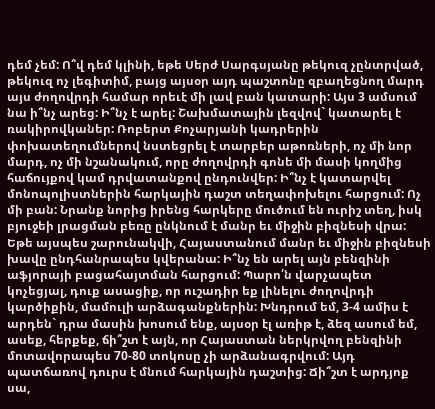դեմ չեմ: Ո՞վ դեմ կլինի, եթե Սերժ Սարգսյանը թեկուզ չընտրված, թեկուզ ոչ լեգիտիմ, բայց այսօր այդ պաշտոնը զբաղեցնող մարդ այս ժողովրդի համար որեւէ մի լավ բան կատարի: Այս 3 ամսում նա ի՞նչ արեց: Ի՞նչ է արել: Շախմատային լեզվով` կատարել է ռակիրովկաներ: Ռոբերտ Քոչարյանի կադրերին փոխատեղումներով նստեցրել է տարբեր աթոռների, ոչ մի նոր մարդ, ոչ մի նշանակում, որը ժողովրդի գոնե մի մասի կողմից հաճույքով կամ դրվատանքով ընդունվեր: Ի՞նչ է կատարվել մոնոպոլիստներին հարկային դաշտ տեղափոխելու հարցում: Ոչ մի բան: Նրանք նորից իրենց հարկերը մուծում են ուրիշ տեղ, իսկ բյուջեի լրացման բեռը ընկնում է մանր եւ միջին բիզնեսի վրա: Եթե այսպես շարունակվի, Հայաստանում մանր եւ միջին բիզնեսի խավը ընդհանրապես կվերանա: Ի՞նչ են արել այն բենզինի աֆյորայի բացահայտման հարցում: Պարո՛ն վարչապետ կոչեցյալ, դուք ասացիք, որ ուշադիր եք լինելու ժողովրդի կարծիքին, մամուլի արձագանքներին: Խնդրում եմ, 3-4 ամիս է արդեն` դրա մասին խոսում ենք, այսօր էլ առիթ է, ձեզ ասում եմ, ասեք, հերքեք, ճի՞շտ է այն, որ Հայաստան ներկրվող բենզինի մոտավորապես 70-80 տոկոսը չի արձանագրվում: Այդ պատճառով դուրս է մնում հարկային դաշտից: Ճի՞շտ է արդյոք սա,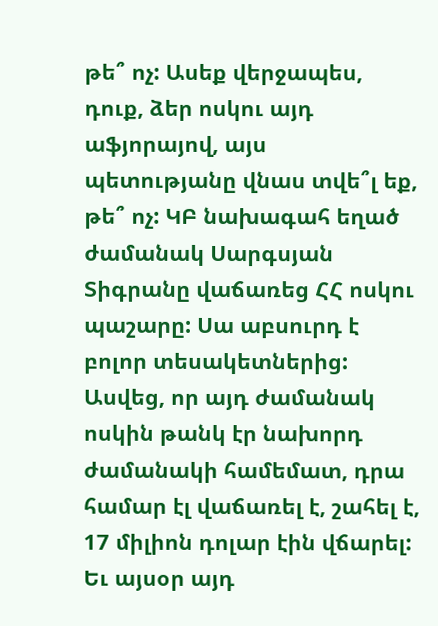թե՞ ոչ: Ասեք վերջապես, դուք, ձեր ոսկու այդ աֆյորայով, այս պետությանը վնաս տվե՞լ եք, թե՞ ոչ: ԿԲ նախագահ եղած ժամանակ Սարգսյան Տիգրանը վաճառեց ՀՀ ոսկու պաշարը: Սա աբսուրդ է բոլոր տեսակետներից: Ասվեց, որ այդ ժամանակ ոսկին թանկ էր նախորդ ժամանակի համեմատ, դրա համար էլ վաճառել է, շահել է, 17 միլիոն դոլար էին վճարել: Եւ այսօր այդ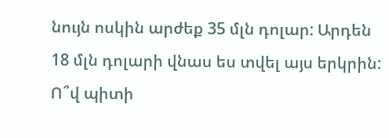նույն ոսկին արժեք 35 մլն դոլար: Արդեն 18 մլն դոլարի վնաս ես տվել այս երկրին: Ո՞վ պիտի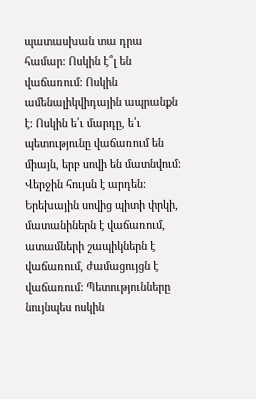պատասխան տա դրա համար: Ոսկին է՞լ են վաճառում: Ոսկին ամենալիկվիդային ապրանքն է: Ոսկին ե՛ւ մարդը, ե՛ւ պետությունը վաճառում են միայն, երբ սովի են մատնվում: Վերջին հույսն է արդեն: Երեխային սովից պիտի փրկի, մատանիներն է վաճառում, ատամների շապիկներն է վաճառում, ժամացույցն է վաճառում: Պետությունները նույնպես ոսկին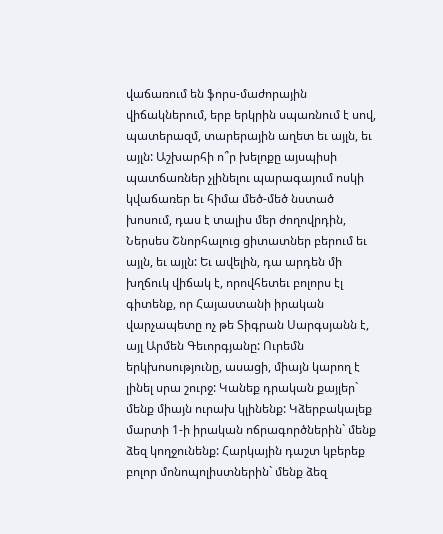վաճառում են ֆորս-մաժորային վիճակներում, երբ երկրին սպառնում է սով, պատերազմ, տարերային աղետ եւ այլն, եւ այլն: Աշխարհի ո՞ր խելոքը այսպիսի պատճառներ չլինելու պարագայում ոսկի կվաճառեր եւ հիմա մեծ-մեծ նստած խոսում, դաս է տալիս մեր ժողովրդին, Ներսես Շնորհալուց ցիտատներ բերում եւ այլն, եւ այլն: Եւ ավելին, դա արդեն մի խղճուկ վիճակ է, որովհետեւ բոլորս էլ գիտենք, որ Հայաստանի իրական վարչապետը ոչ թե Տիգրան Սարգսյանն է, այլ Արմեն Գեւորգյանը: Ուրեմն երկխոսությունը, ասացի, միայն կարող է լինել սրա շուրջ: Կանեք դրական քայլեր` մենք միայն ուրախ կլինենք: Կձերբակալեք մարտի 1-ի իրական ոճրագործներին` մենք ձեզ կողջունենք: Հարկային դաշտ կբերեք բոլոր մոնոպոլիստներին` մենք ձեզ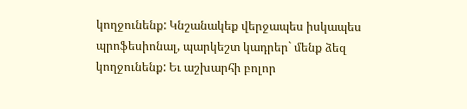կողջունենք: Կնշանակեք վերջապես իսկապես պրոֆեսիոնալ, պարկեշտ կադրեր` մենք ձեզ կողջունենք: Եւ աշխարհի բոլոր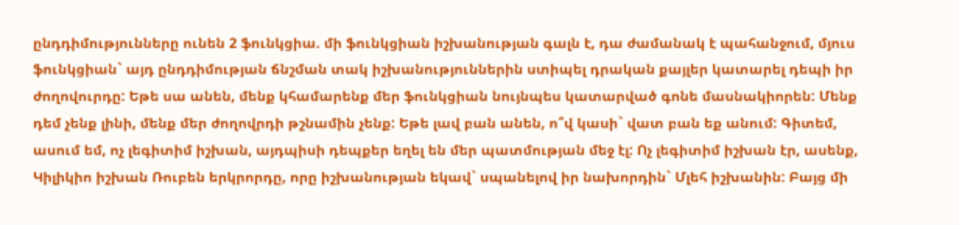ընդդիմությունները ունեն 2 ֆունկցիա. մի ֆունկցիան իշխանության գալն է, դա ժամանակ է պահանջում, մյուս ֆունկցիան` այդ ընդդիմության ճնշման տակ իշխանություններին ստիպել դրական քայլեր կատարել դեպի իր ժողովուրդը: Եթե սա անեն, մենք կհամարենք մեր ֆունկցիան նույնպես կատարված գոնե մասնակիորեն: Մենք դեմ չենք լինի, մենք մեր ժողովրդի թշնամին չենք: Եթե լավ բան անեն, ո՞վ կասի` վատ բան եք անում: Գիտեմ, ասում եմ, ոչ լեգիտիմ իշխան, այդպիսի դեպքեր եղել են մեր պատմության մեջ էլ: Ոչ լեգիտիմ իշխան էր, ասենք, Կիլիկիո իշխան Ռուբեն երկրորդը, որը իշխանության եկավ` սպանելով իր նախորդին` Մլեհ իշխանին: Բայց մի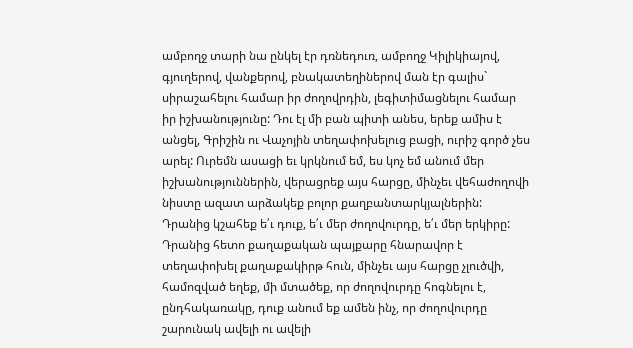ամբողջ տարի նա ընկել էր դռնեդուռ, ամբողջ Կիլիկիայով, գյուղերով, վանքերով, բնակատեղիներով ման էր գալիս` սիրաշահելու համար իր ժողովրդին, լեգիտիմացնելու համար իր իշխանությունը: Դու էլ մի բան պիտի անես, երեք ամիս է անցել, Գրիշին ու Վաչոյին տեղափոխելուց բացի, ուրիշ գործ չես արել: Ուրեմն ասացի եւ կրկնում եմ, ես կոչ եմ անում մեր իշխանություններին, վերացրեք այս հարցը, մինչեւ վեհաժողովի նիստը ազատ արձակեք բոլոր քաղբանտարկյալներին: Դրանից կշահեք ե՛ւ դուք, ե՛ւ մեր ժողովուրդը, ե՛ւ մեր երկիրը: Դրանից հետո քաղաքական պայքարը հնարավոր է տեղափոխել քաղաքակիրթ հուն, մինչեւ այս հարցը չլուծվի, համոզված եղեք, մի մտածեք, որ ժողովուրդը հոգնելու է, ընդհակառակը, դուք անում եք ամեն ինչ, որ ժողովուրդը շարունակ ավելի ու ավելի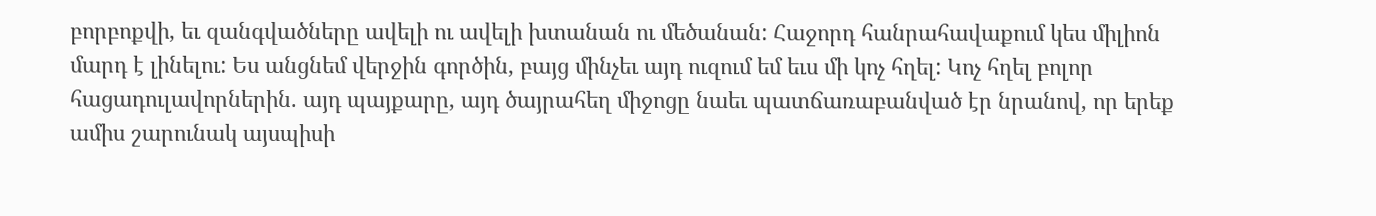բորբոքվի, եւ զանգվածները ավելի ու ավելի խտանան ու մեծանան: Հաջորդ հանրահավաքում կես միլիոն մարդ է լինելու: Ես անցնեմ վերջին գործին, բայց մինչեւ այդ ուզում եմ եւս մի կոչ հղել: Կոչ հղել բոլոր հացադուլավորներին. այդ պայքարը, այդ ծայրահեղ միջոցը նաեւ պատճառաբանված էր նրանով, որ երեք ամիս շարունակ այսպիսի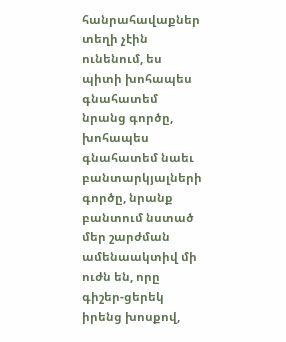հանրահավաքներ տեղի չէին ունենում, ես պիտի խոհապես գնահատեմ նրանց գործը, խոհապես գնահատեմ նաեւ բանտարկյալների գործը, նրանք բանտում նստած մեր շարժման ամենաակտիվ մի ուժն են, որը գիշեր-ցերեկ իրենց խոսքով,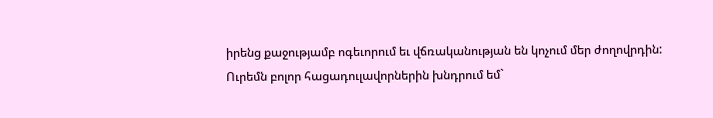իրենց քաջությամբ ոգեւորում եւ վճռականության են կոչում մեր ժողովրդին: Ուրեմն բոլոր հացադուլավորներին խնդրում եմ`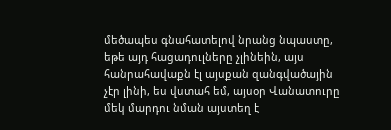մեծապես գնահատելով նրանց նպաստը, եթե այդ հացադուլները չլինեին, այս հանրահավաքն էլ այսքան զանգվածային չէր լինի, ես վստահ եմ, այսօր Վանատուրը մեկ մարդու նման այստեղ է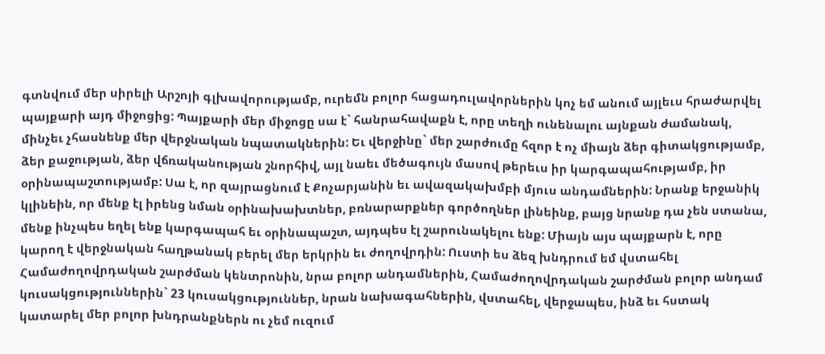գտնվում մեր սիրելի Արշոյի գլխավորությամբ, ուրեմն բոլոր հացադուլավորներին կոչ եմ անում այլեւս հրաժարվել պայքարի այդ միջոցից: Պայքարի մեր միջոցը սա է` հանրահավաքն է, որը տեղի ունենալու այնքան ժամանակ, մինչեւ չհասնենք մեր վերջնական նպատակներին: Եւ վերջինը` մեր շարժումը հզոր է ոչ միայն ձեր գիտակցությամբ, ձեր քաջության, ձեր վճռականության շնորհիվ, այլ նաեւ մեծագույն մասով թերեւս իր կարգապահությամբ, իր օրինապաշտությամբ: Սա է, որ զայրացնում է Քոչարյանին եւ ավազակախմբի մյուս անդամներին: Նրանք երջանիկ կլինեին, որ մենք էլ իրենց նման օրինախախտներ, բռնարարքներ գործողներ լինեինք, բայց նրանք դա չեն ստանա, մենք ինչպես եղել ենք կարգապահ եւ օրինապաշտ, այդպես էլ շարունակելու ենք: Միայն այս պայքարն է, որը կարող է վերջնական հաղթանակ բերել մեր երկրին եւ ժողովրդին: Ուստի ես ձեզ խնդրում եմ վստահել Համաժողովրդական շարժման կենտրոնին, նրա բոլոր անդամներին, Համաժողովրդական շարժման բոլոր անդամ կուսակցություններին` 23 կուսակցություններ, նրան նախագահներին, վստահել, վերջապես, ինձ եւ հստակ կատարել մեր բոլոր խնդրանքներն ու չեմ ուզում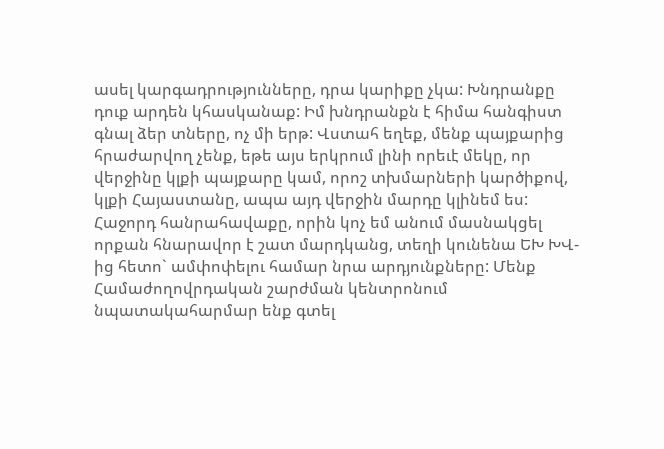ասել կարգադրությունները, դրա կարիքը չկա: Խնդրանքը դուք արդեն կհասկանաք: Իմ խնդրանքն է հիմա հանգիստ գնալ ձեր տները, ոչ մի երթ: Վստահ եղեք, մենք պայքարից հրաժարվող չենք, եթե այս երկրում լինի որեւէ մեկը, որ վերջինը կլքի պայքարը կամ, որոշ տխմարների կարծիքով, կլքի Հայաստանը, ապա այդ վերջին մարդը կլինեմ ես: Հաջորդ հանրահավաքը, որին կոչ եմ անում մասնակցել որքան հնարավոր է շատ մարդկանց, տեղի կունենա ԵԽ ԽՎ-ից հետո` ամփոփելու համար նրա արդյունքները: Մենք Համաժողովրդական շարժման կենտրոնում նպատակահարմար ենք գտել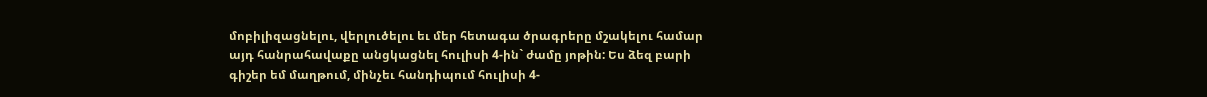մոբիլիզացնելու, վերլուծելու եւ մեր հետագա ծրագրերը մշակելու համար այդ հանրահավաքը անցկացնել հուլիսի 4-ին` ժամը յոթին: Ես ձեզ բարի գիշեր եմ մաղթում, մինչեւ հանդիպում հուլիսի 4-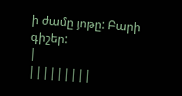ի ժամը յոթը: Բարի գիշեր:
|
|||||||||